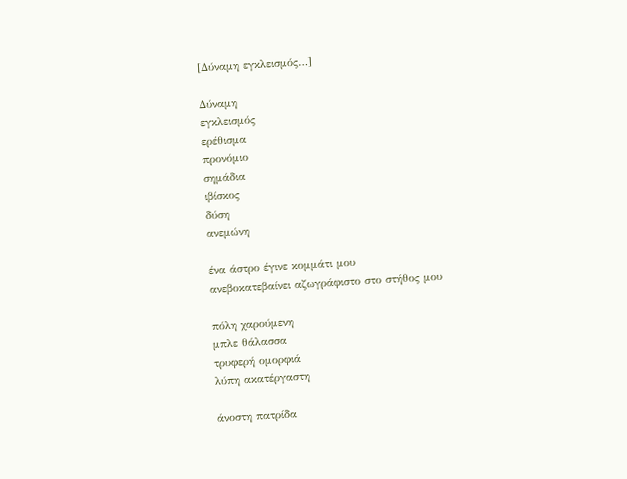[Δύναμη εγκλεισμός…]

Δύναμη
εγκλεισμός
ερέθισμα
προνόμιο
σημάδια
ιβίσκος
δύση
ανεμώνη

ένα άστρο έγινε κομμάτι μου
ανεβοκατεβαίνει αζωγράφιστο στο στήθος μου

πόλη χαρούμενη
μπλε θάλασσα
τρυφερή ομορφιά
λύπη ακατέργαστη

άνοστη πατρίδα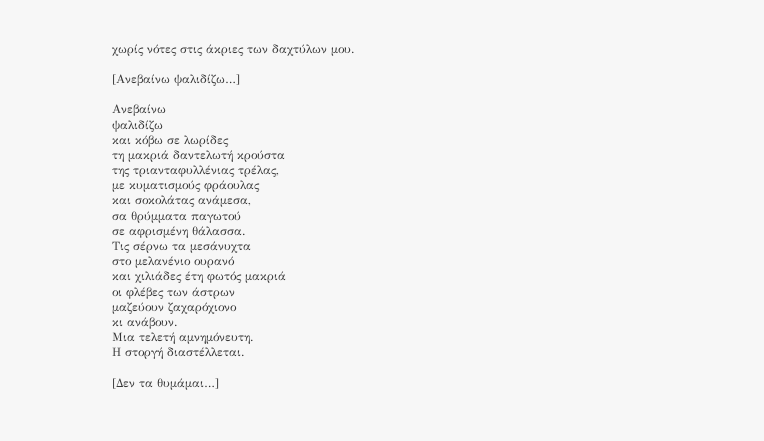χωρίς νότες στις άκριες των δαχτύλων μου.

[Ανεβαίνω ψαλιδίζω…]

Ανεβαίνω
ψαλιδίζω
και κόβω σε λωρίδες
τη μακριά δαντελωτή κρούστα
της τριανταφυλλένιας τρέλας,
με κυματισμούς φράουλας
και σοκολάτας ανάμεσα,
σα θρύμματα παγωτού
σε αφρισμένη θάλασσα.
Τις σέρνω τα μεσάνυχτα
στο μελανένιο ουρανό
και χιλιάδες έτη φωτός μακριά
οι φλέβες των άστρων
μαζεύουν ζαχαρόχιονο
κι ανάβουν.
Μια τελετή αμνημόνευτη.
Η στοργή διαστέλλεται.

[Δεν τα θυμάμαι…]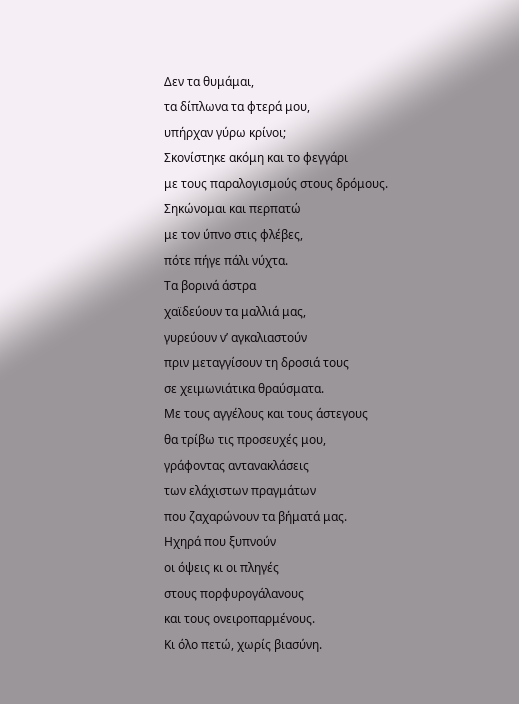Δεν τα θυμάμαι,
τα δίπλωνα τα φτερά μου,
υπήρχαν γύρω κρίνοι;
Σκονίστηκε ακόμη και το φεγγάρι
με τους παραλογισμούς στους δρόμους.
Σηκώνομαι και περπατώ
με τον ύπνο στις φλέβες,
πότε πήγε πάλι νύχτα.
Τα βορινά άστρα
χαϊδεύουν τα μαλλιά μας,
γυρεύουν ν’ αγκαλιαστούν
πριν μεταγγίσουν τη δροσιά τους
σε χειμωνιάτικα θραύσματα.
Με τους αγγέλους και τους άστεγους
θα τρίβω τις προσευχές μου,
γράφοντας αντανακλάσεις
των ελάχιστων πραγμάτων
που ζαχαρώνουν τα βήματά μας.
Ηχηρά που ξυπνούν
οι όψεις κι οι πληγές
στους πορφυρογάλανους
και τους ονειροπαρμένους.
Κι όλο πετώ, χωρίς βιασύνη.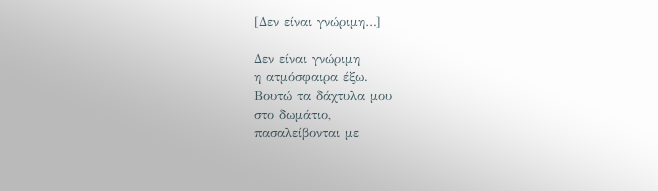[Δεν είναι γνώριμη…]

Δεν είναι γνώριμη
η ατμόσφαιρα έξω.
Βουτώ τα δάχτυλα μου
στο δωμάτιο,
πασαλείβονται με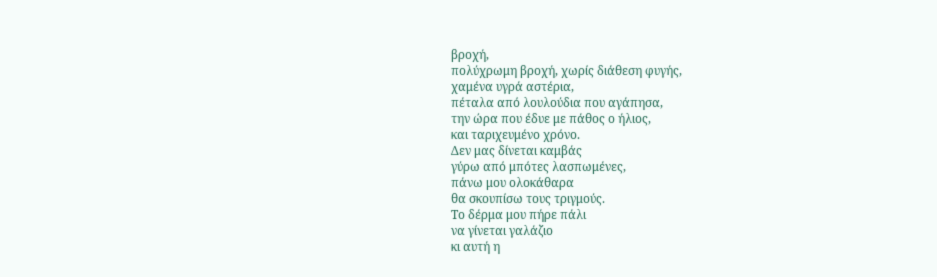βροχή,
πολύχρωμη βροχή, χωρίς διάθεση φυγής,
χαμένα υγρά αστέρια,
πέταλα από λουλούδια που αγάπησα,
την ώρα που έδυε με πάθος ο ήλιος,
και ταριχευμένο χρόνο.
Δεν μας δίνεται καμβάς
γύρω από μπότες λασπωμένες,
πάνω μου ολοκάθαρα
θα σκουπίσω τους τριγμούς.
Το δέρμα μου πήρε πάλι
να γίνεται γαλάζιο
κι αυτή η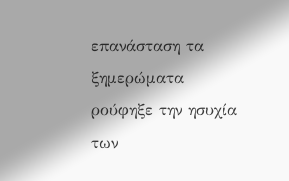επανάσταση τα ξημερώματα
ρούφηξε την ησυχία των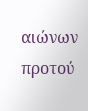αιώνων
προτού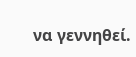να γεννηθεί.